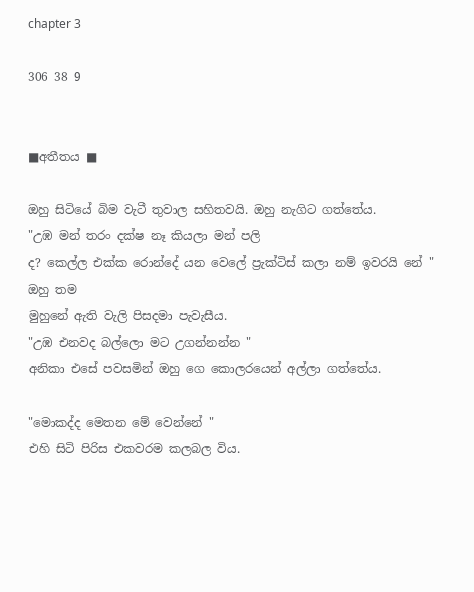chapter 3

306 38 9


■අතීතය ■

ඔහු සිටියේ බිම වැටී තුවාල සහිතවයි. ඔහු නැගිට ගත්තේය.
"උඹ මන් තරං දක්ෂ නෑ කියලා මන් පලි
ද? කෙල්ල එක්ක රොන්දේ යන වෙලේ ප්‍රැක්ටිස් කලා නම් ඉවරයි නේ " ඔහු තම
මුහුනේ ඇති වැලි පිසදමා පැවැසීය.
"උඹ එනවද බල්ලො මට උගන්නන්න "
අනිකා එසේ පවසමින් ඔහු ගෙ කොලරයෙන් අල්ලා ගත්තේය.

"මොකද්ද මෙතන මේ වෙන්නේ "
එහි සිටි පිරිස එකවරම කලබල විය.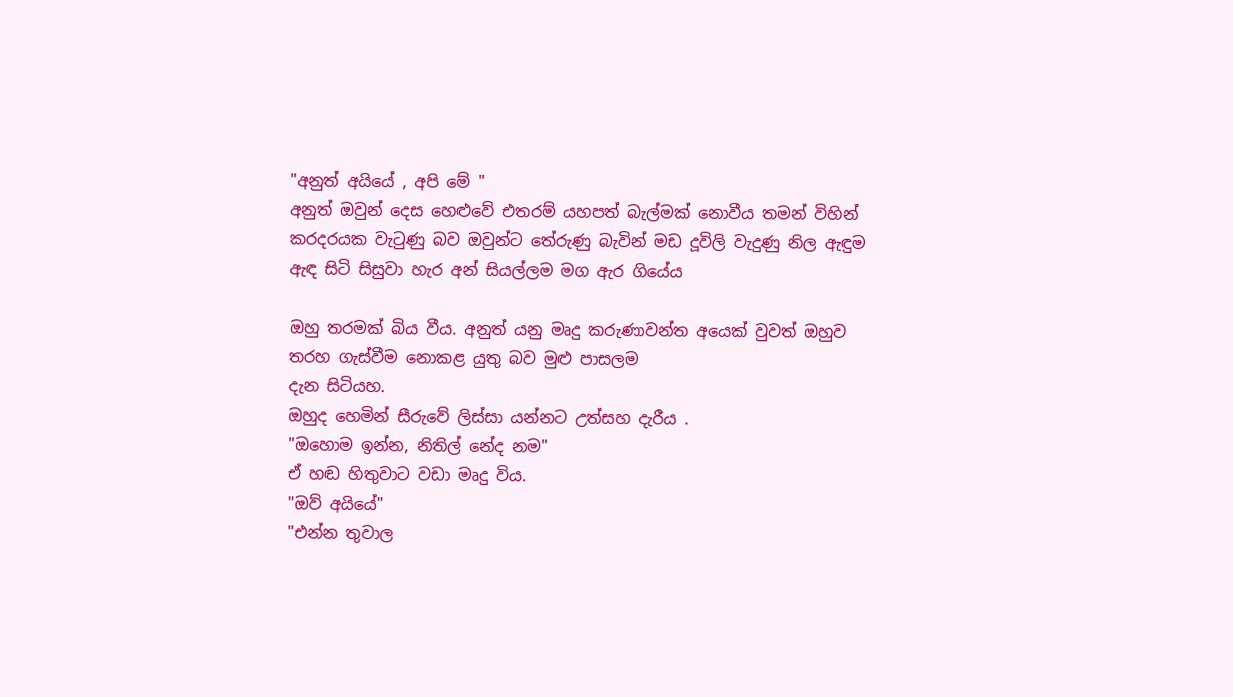"අනුත් අයියේ , අපි මේ "
අනුත් ඔවුන් දෙස හෙළුවේ එතරම් යහපත් බැල්මක් නොවීය තමන් විහින්
කරදරයක වැටුණු බව ඔවුන්ට තේරුණු බැවින් මඩ දූවිලි වැදුණු නිල ඇඳුම ඇඳ සිටි සිසුවා හැර අන් සියල්ලම මග ඇර ගියේය

ඔහු තරමක් බිය වීය. අනුත් යනු මෘදු කරුණාවන්ත අයෙක් වුවත් ඔහුව තරහ ගැස්වීම නොකළ යුතු බව මුළු පාසලම
දැන සිටියහ.
ඔහුද හෙමින් සීරුවේ ලිස්සා යන්නට උත්සහ දැරීය .
"ඔහොම ඉන්න, නිතිල් නේද නම"
ඒ හඬ හිතුවාට වඩා මෘදු විය.
"ඔව් අයියේ"
"එන්න තුවාල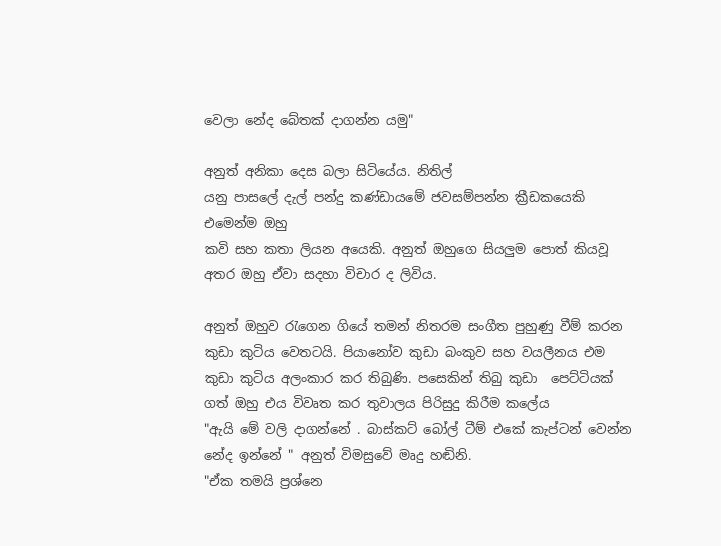වෙලා නේද බේතක් දාගන්න යමු"

අනුත් අනිකා දෙස බලා සිටියේය. නිතිල්
යනු පාසලේ දැල් පන්දු කණ්ඩායමේ ජවසම්පන්න ක්‍රීඩකයෙකි එමෙන්ම ඔහු
කවි සහ කතා ලියන අයෙකි. අනුත් ඔහුගෙ සියලුම පොත් කියවූ අතර ඔහු ඒවා සදහා විචාර ද ලිවිය.

අනුත් ඔහුව රැගෙන ගියේ තමන් නිතරම සංගීත පුහුණු වීම් කරන කුඩා කුටිය වෙතටයි. පියානෝව කුඩා බංකුව සහ වයලීනය එම කුඩා කුටිය අලංකාර කර තිබුණි. පසෙකින් තිබු කුඩා  පෙට්ටියක් ගත් ඔහු එය විවෘත කර තුවාලය පිරිසුදු කිරීම කලේය
"ඇයි මේ වලි දාගන්නේ . බාස්කට් බෝල් ටීම් එකේ කැප්ටන් වෙන්න නේද ඉන්නේ " අනුත් විමසුවේ මෘදු හඬිනි.
"ඒක තමයි ප්‍රශ්නෙ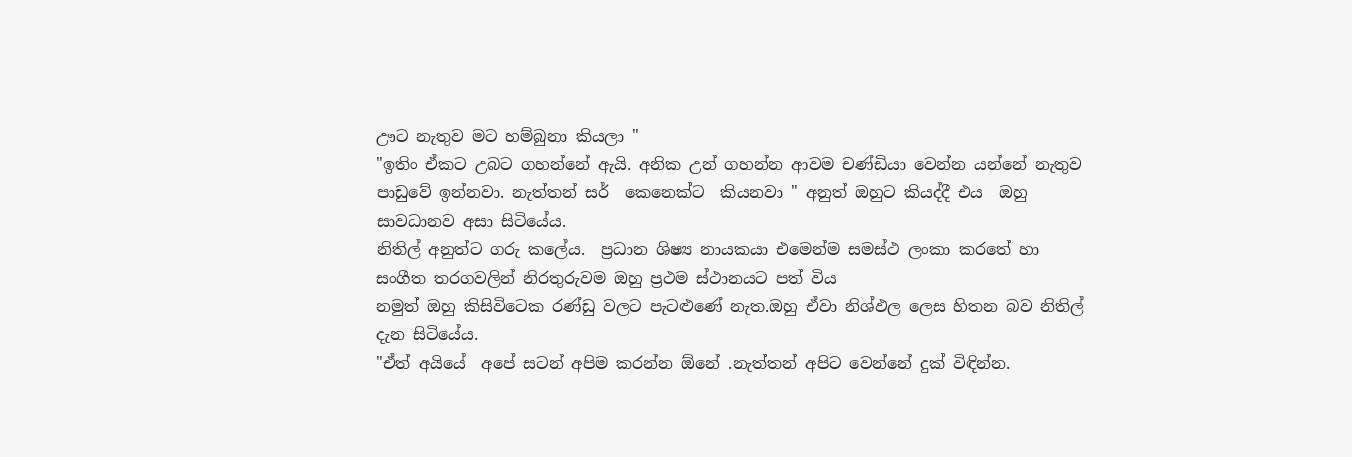ඌට නැතුව මට හම්බුනා කියලා "
"ඉතිං ඒකට උබට ගහන්නේ ඇයි. අනික උන් ගහන්න ආවම චණ්ඩියා වෙන්න යන්නේ නැතුව පාඩුවේ ඉන්නවා. නැත්තන් සර්  කෙනෙක්ට  කියනවා " අනුත් ඔහුට කියද්දී එය  ඔහු සාවධානව අසා සිටියේය.
නිතිල් අනුත්ට ගරු කලේය.  ප්‍රධාන ශිෂ්‍ය නායකයා එමෙන්ම සමස්ථ ලංකා කරතේ හා සංගීත තරගවලින් නිරතුරුවම ඔහු ප්‍රථම ස්ථානයට පත් විය
නමුත් ඔහු කිසිවිටෙක රණ්ඩු වලට පැටළුණේ නැත.ඔහු ඒවා නිශ්ඵල ලෙස හිතන බව නිතිල් දැන සිටියේය.
"ඒත් අයියේ  අපේ සටන් අපිම කරන්න ඕනේ .නැත්තන් අපිට වෙන්නේ දුක් විඳින්න.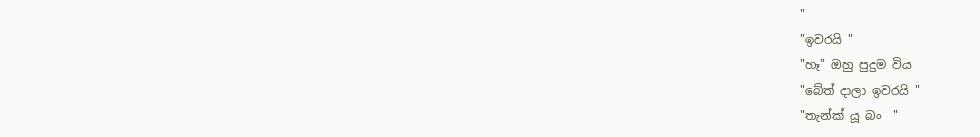"
"ඉවරයි "
"හෑ" ඔහු පුදුම විය
"බේත් දාලා ඉවරයි "
"තැන්ක් යූ බං  "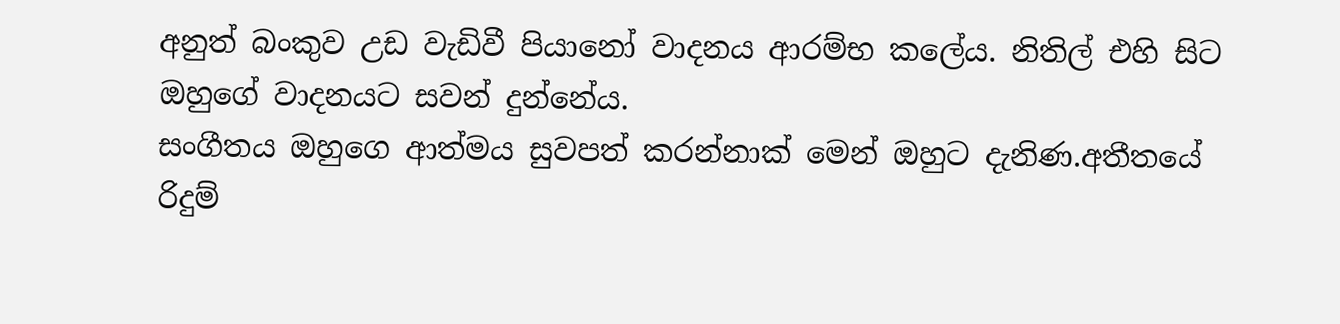අනුත් බංකුව උඩ වැඩිවී පියානෝ වාදනය ආරම්භ කලේය. නිතිල් එහි සිට ඔහුගේ වාදනයට සවන් දුන්නේය.
සංගීතය ඔහුගෙ ආත්මය සුවපත් කරන්නාක් මෙන් ඔහුට දැනිණ.අතීතයේ රිදුම්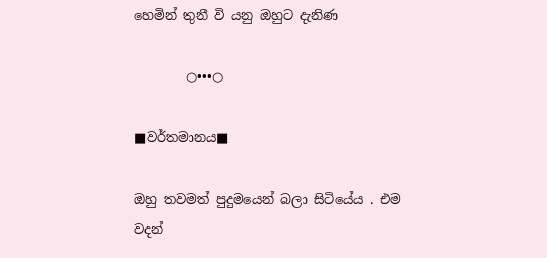හෙමින් තුනී වි යනු ඔහුට දැනිණ

        ○•••○

■වර්තමානය■

ඔහු තවමත් පුදුමයෙන් බලා සිටියේය . එම වදන්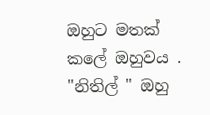ඔහුට මතක් කලේ ඔහුවය .
"නිතිල් " ඔහු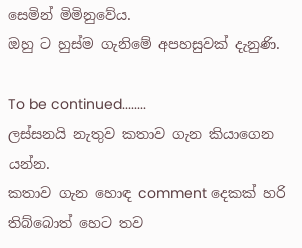සෙමින් මිමිනුවේය.
ඔහු ට හුස්ම ගැනිමේ අපහසුවක් දැනුණි.

To be continued........
ලස්සනයි නැතුව කතාව ගැන කියාගෙන යන්න.
කතාව ගැන හොඳ comment දෙකක් හරි තිබ්බොත් හෙට තව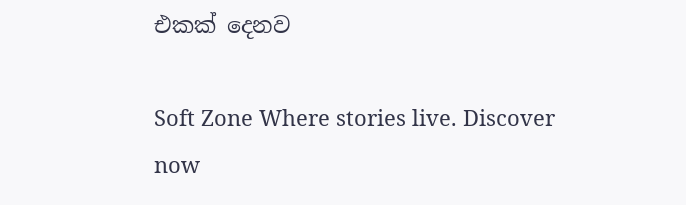එකක් දෙනව

Soft Zone Where stories live. Discover now